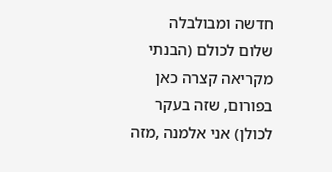חדשה ומבולבלה
שלום לכולם (הבנתי מקריאה קצרה כאן בפורום, שזה בעקר לכולן) אני אלמנה ,מזה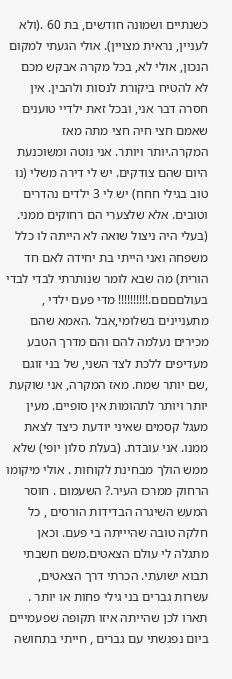כשנתיים ושמונה חודשים, בת 60 .(ולא לעניין, נראית מצויין). אולי הגעתי למקום הנכון, אולי לא, בכל מקרה אבקש מכם לא להטיח ביקורת לנסות ולהבין. אין חסרה דבר אני, ובכל זאת ילדיי טוענים שאמם חצי חיה חצי מתה מאז המקרה.יותר ויותר. אני נוטה ומשוכנעת היום שהם צודקים. יש לי דירה משלי (נו טוב בגילי חחח) יש לי 3 ילדים נהדרים וטובים. אלא שלצערי הם רחוקים ממני. (בעלי היה ניצול שואה לא הייתה לו כלל משפחה ואני הייתי בת יחידה לאם חד הורית) מה שבא לומר שנותרתי לבדי לבדי בעולםםםם.!!!!!!!!!! מדי פעם ילדי , מתעניינים בשלומי,אבל .האמא שהם מכירים נעלמה להם והם מדרך הטבע מעדיפים ללכת לצד השני, של בני זוגם ,שם יותר שמח. מאז המקרה, אני שוקעת יותר ויותר לתהומות אין סופיים. מעין מעגל קסמים שאיני יודעת כיצד לצאת ממנו. אני עובדת. (בעלת סלון יופי) שלא ממש הולך מבחינת לקוחות . אולי מיקומו הרחוק ממרכז העיר.? השעמום . חוסר המעש השיגרה הבדידות הורסים , כל חלקה טובה שהיייתה בי פעם. וכאן מתגלה לי עולם הצאטים.משם חשבתי תבוא ישועתי. הכרתי דרך הצאטים, עשרות גברים בני גילי פחות או יותר . תארו לכן שהייתה איזו תקופה שפעמייים ביום נפגשתי עם גברים , חייתי בתחושה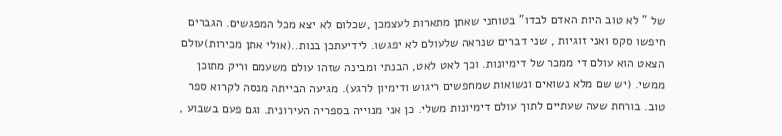של " לא טוב היות האדם לבדו" בטוחני שאתן מתארות לעצמכן ,שכלום לא יצא מכל המפגשים. הגברים חיפשו סקס ואני זוגיות , שני דברים שנראה שלעולם לא יפגשו. לידיעתכן בנות..(אולי אתן מכירות)עולם הצאט הוא עולם די ממכר של דימיונות. וכך לאט לאט, הבנתי ומבינה שזהו עולם משעמם וריק מתוכן ממשי. (יש שם מלא נשואים ונשואות שמחפשים ריגוש ודימיון לרגע). מגיעה הבייתה מנסה לקרוא ספר טוב. בורחת שעה שעתיים לתוך עולם דימיונות משלי. כן אני מנוייה בספריה העירונית. וגם פעם בשבוע ,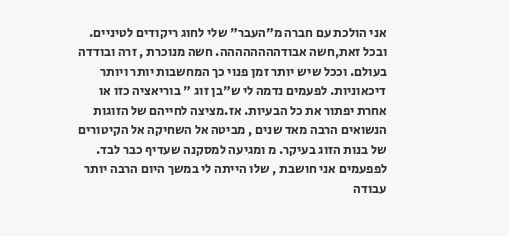אני הולכת עם חברה מ"העבר" שלי לחוג ריקודים לטיניים. ובכל זאת,חשה אבודהההההההה. חשה מנוכרת , זרה ובודדה בעולם. וככל שיש יותר זמן פנוי כך המחשבות יותר ויותר דיכאוניות. לפעמים נדמה לי ש"בן זוג " בוריאציה כזו או אחרת יפתור את כל הבעיות. אז.מציצה לחייהם של הזוגות הנשואים הרבה מאד שנים , מביטה אל השחיקה אל הקיטורים של בנות הזוג בעיקר. מ ומגיעה למסקנה שעדיף כבר לבד. לפפעמים אני חושבת , שלו הייתה לי במשך היום הרבה יותר עבודה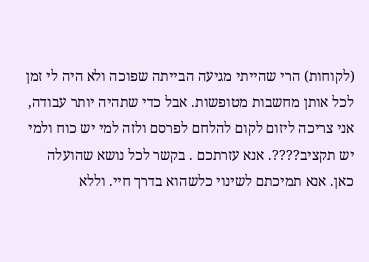(לקוחות) הרי שהייתי מגיעה הבייתה שפוכה ולא היה לי זמן לכל אותן מחשבות מטופשות. אבל כדי שתהיה יותר עבודה, אני צריכה ליזום לקום להלחם לפרסם ולזה למי יש כוח ולמי יש תקציב????. אנא עזרתכם . בקשר לכל נושא שהועלה כאן. אנא תמיכתם לשינוי כלשהוא בדרך חיי. וללא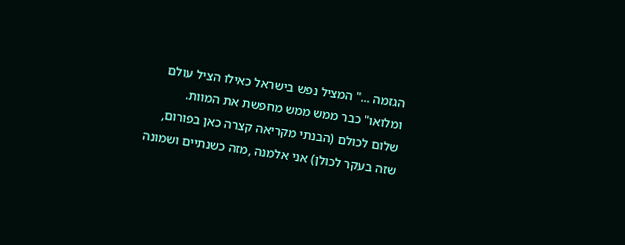הגזמה ..." המציל נפש בישראל כאילו הציל עולם ומלואו" כבר ממש ממש מחפשת את המוות.
שלום לכולם (הבנתי מקריאה קצרה כאן בפורום, שזה בעקר לכולן) אני אלמנה ,מזה כשנתיים ושמונה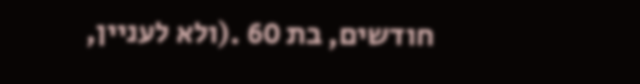חודשים, בת 60 .(ולא לעניין,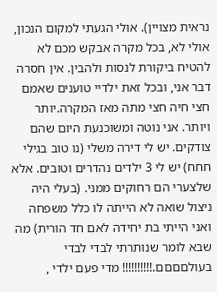נראית מצויין). אולי הגעתי למקום הנכון, אולי לא, בכל מקרה אבקש מכם לא להטיח ביקורת לנסות ולהבין. אין חסרה דבר אני, ובכל זאת ילדיי טוענים שאמם חצי חיה חצי מתה מאז המקרה.יותר ויותר. אני נוטה ומשוכנעת היום שהם צודקים. יש לי דירה משלי (נו טוב בגילי חחח) יש לי 3 ילדים נהדרים וטובים. אלא שלצערי הם רחוקים ממני. (בעלי היה ניצול שואה לא הייתה לו כלל משפחה ואני הייתי בת יחידה לאם חד הורית) מה שבא לומר שנותרתי לבדי לבדי בעולםםםם.!!!!!!!!!! מדי פעם ילדי ,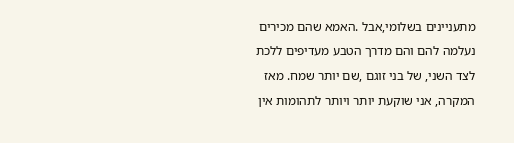מתעניינים בשלומי,אבל .האמא שהם מכירים נעלמה להם והם מדרך הטבע מעדיפים ללכת לצד השני, של בני זוגם ,שם יותר שמח. מאז המקרה, אני שוקעת יותר ויותר לתהומות אין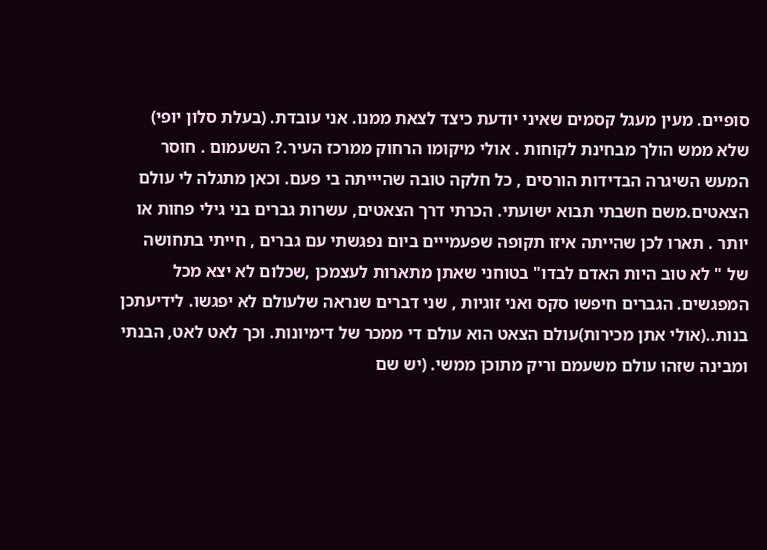סופיים. מעין מעגל קסמים שאיני יודעת כיצד לצאת ממנו. אני עובדת. (בעלת סלון יופי) שלא ממש הולך מבחינת לקוחות . אולי מיקומו הרחוק ממרכז העיר.? השעמום . חוסר המעש השיגרה הבדידות הורסים , כל חלקה טובה שהיייתה בי פעם. וכאן מתגלה לי עולם הצאטים.משם חשבתי תבוא ישועתי. הכרתי דרך הצאטים, עשרות גברים בני גילי פחות או יותר . תארו לכן שהייתה איזו תקופה שפעמייים ביום נפגשתי עם גברים , חייתי בתחושה של " לא טוב היות האדם לבדו" בטוחני שאתן מתארות לעצמכן ,שכלום לא יצא מכל המפגשים. הגברים חיפשו סקס ואני זוגיות , שני דברים שנראה שלעולם לא יפגשו. לידיעתכן בנות..(אולי אתן מכירות)עולם הצאט הוא עולם די ממכר של דימיונות. וכך לאט לאט, הבנתי ומבינה שזהו עולם משעמם וריק מתוכן ממשי. (יש שם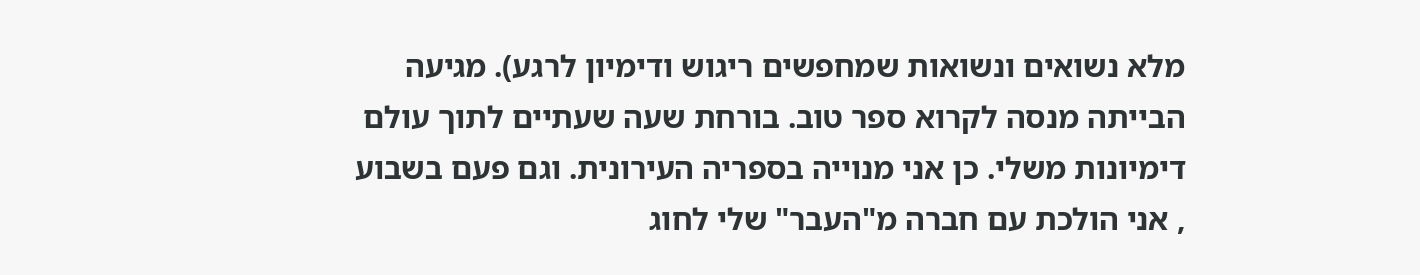מלא נשואים ונשואות שמחפשים ריגוש ודימיון לרגע). מגיעה הבייתה מנסה לקרוא ספר טוב. בורחת שעה שעתיים לתוך עולם דימיונות משלי. כן אני מנוייה בספריה העירונית. וגם פעם בשבוע , אני הולכת עם חברה מ"העבר" שלי לחוג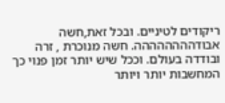ריקודים לטיניים. ובכל זאת,חשה אבודהההההההה. חשה מנוכרת , זרה ובודדה בעולם. וככל שיש יותר זמן פנוי כך המחשבות יותר ויותר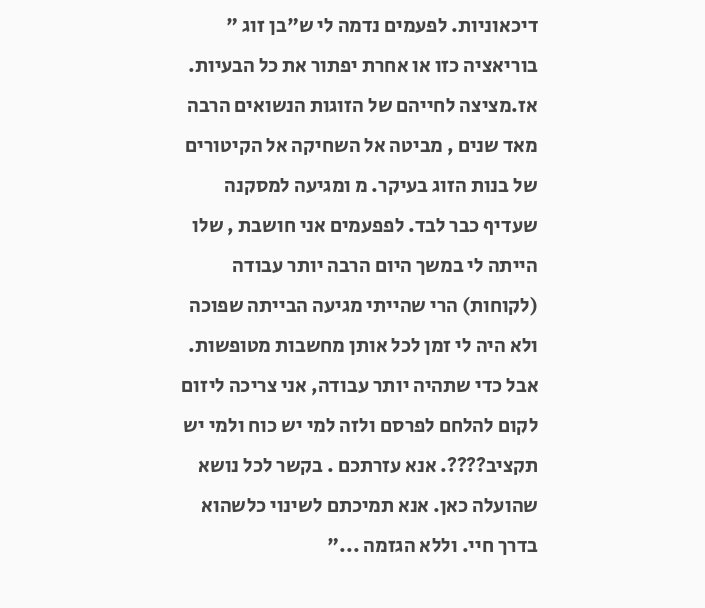דיכאוניות. לפעמים נדמה לי ש"בן זוג " בוריאציה כזו או אחרת יפתור את כל הבעיות. אז.מציצה לחייהם של הזוגות הנשואים הרבה מאד שנים , מביטה אל השחיקה אל הקיטורים של בנות הזוג בעיקר. מ ומגיעה למסקנה שעדיף כבר לבד. לפפעמים אני חושבת , שלו הייתה לי במשך היום הרבה יותר עבודה (לקוחות) הרי שהייתי מגיעה הבייתה שפוכה ולא היה לי זמן לכל אותן מחשבות מטופשות. אבל כדי שתהיה יותר עבודה, אני צריכה ליזום לקום להלחם לפרסם ולזה למי יש כוח ולמי יש תקציב????. אנא עזרתכם . בקשר לכל נושא שהועלה כאן. אנא תמיכתם לשינוי כלשהוא בדרך חיי. וללא הגזמה ..."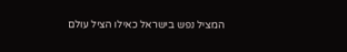המציל נפש בישראל כאילו הציל עולם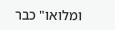ומלואו" כבר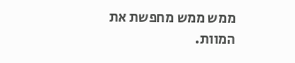ממש ממש מחפשת את המוות.